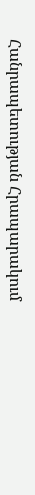Հանրապետության Հրապարակում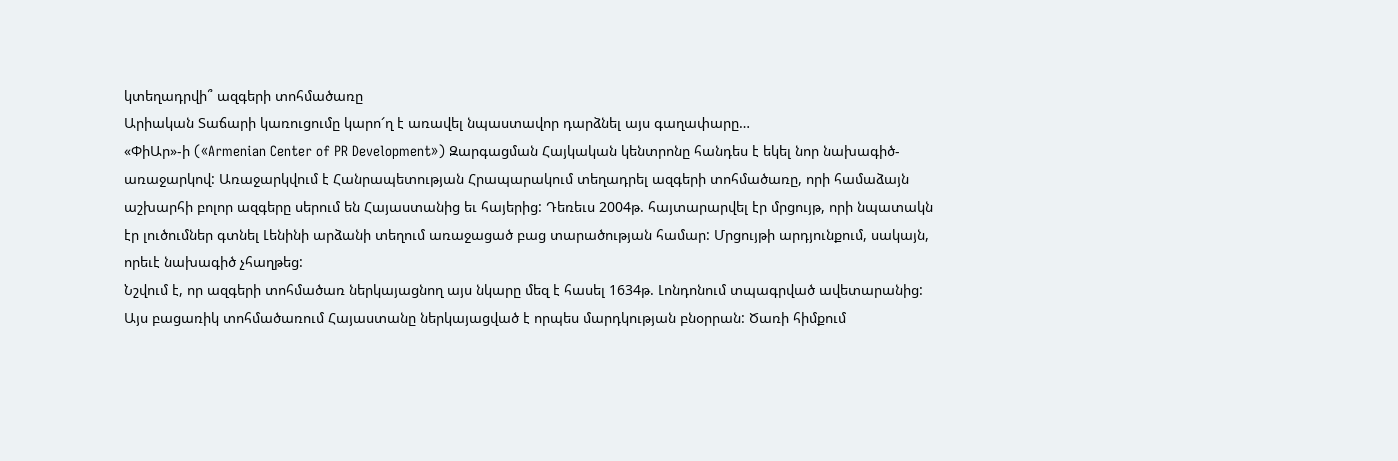կտեղադրվի՞ ազգերի տոհմածառը
Արիական Տաճարի կառուցումը կարո՜ղ է առավել նպաստավոր դարձնել այս գաղափարը…
«ՓիԱր»-ի («Armenian Center of PR Development») Զարգացման Հայկական կենտրոնը հանդես է եկել նոր նախագիծ-առաջարկով: Առաջարկվում է Հանրապետության Հրապարակում տեղադրել ազգերի տոհմածառը, որի համաձայն աշխարհի բոլոր ազգերը սերում են Հայաստանից եւ հայերից: Դեռեւս 2004թ. հայտարարվել էր մրցույթ, որի նպատակն էր լուծումներ գտնել Լենինի արձանի տեղում առաջացած բաց տարածության համար: Մրցույթի արդյունքում, սակայն, որեւէ նախագիծ չհաղթեց:
Նշվում է, որ ազգերի տոհմածառ ներկայացնող այս նկարը մեզ է հասել 1634թ. Լոնդոնում տպագրված ավետարանից: Այս բացառիկ տոհմածառում Հայաստանը ներկայացված է որպես մարդկության բնօրրան: Ծառի հիմքում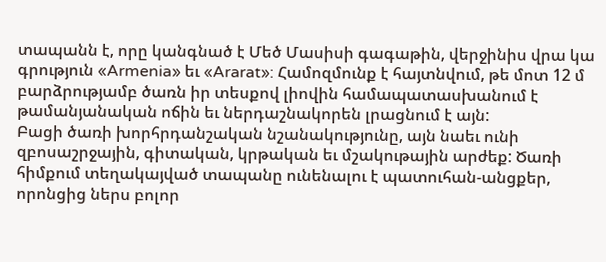տապանն է, որը կանգնած է Մեծ Մասիսի գագաթին, վերջինիս վրա կա գրություն «Armenia» եւ «Ararat»: Համոզմունք է հայտնվում, թե մոտ 12 մ բարձրությամբ ծառն իր տեսքով լիովին համապատասխանում է թամանյանական ոճին եւ ներդաշնակորեն լրացնում է այն:
Բացի ծառի խորհրդանշական նշանակությունը, այն նաեւ ունի զբոսաշրջային, գիտական, կրթական եւ մշակութային արժեք: Ծառի հիմքում տեղակայված տապանը ունենալու է պատուհան-անցքեր, որոնցից ներս բոլոր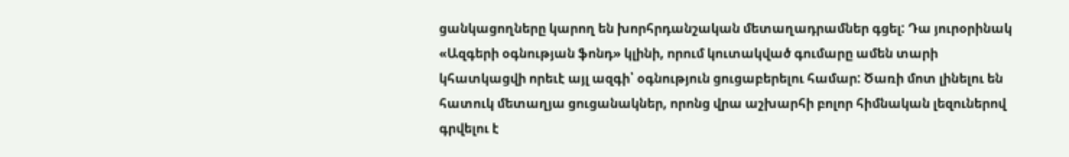ցանկացողները կարող են խորհրդանշական մետաղադրամներ գցել: Դա յուրօրինակ «Ազգերի օգնության ֆոնդ» կլինի, որում կուտակված գումարը ամեն տարի կհատկացվի որեւէ այլ ազգի՝ օգնություն ցուցաբերելու համար: Ծառի մոտ լինելու են հատուկ մետաղյա ցուցանակներ, որոնց վրա աշխարհի բոլոր հիմնական լեզուներով գրվելու է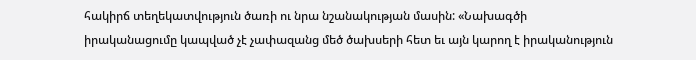հակիրճ տեղեկատվություն ծառի ու նրա նշանակության մասին: «Նախագծի իրականացումը կապված չէ չափազանց մեծ ծախսերի հետ եւ այն կարող է իրականություն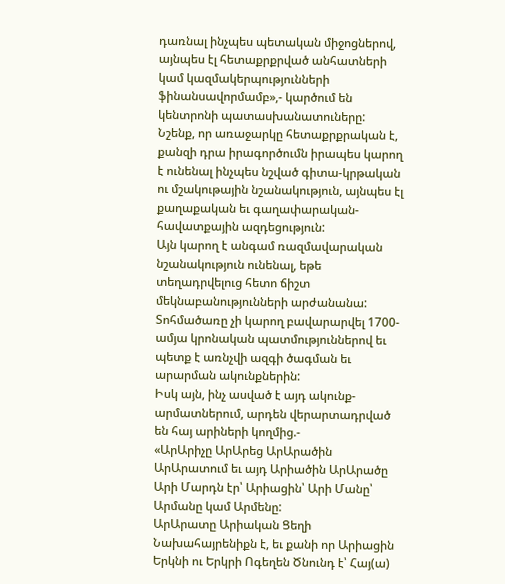դառնալ ինչպես պետական միջոցներով, այնպես էլ հետաքրքրված անհատների կամ կազմակերպությունների ֆինանսավորմամբ»,- կարծում են կենտրոնի պատասխանատուները:
Նշենք, որ առաջարկը հետաքրքրական է, քանզի դրա իրագործումն իրապես կարող է ունենալ ինչպես նշված գիտա-կրթական ու մշակութային նշանակություն, այնպես էլ քաղաքական եւ գաղափարական-հավատքային ազդեցություն:
Այն կարող է անգամ ռազմավարական նշանակություն ունենալ, եթե տեղադրվելուց հետո ճիշտ մեկնաբանությունների արժանանա: Տոհմածառը չի կարող բավարարվել 1700-ամյա կրոնական պատմություններով եւ պետք է առնչվի ազգի ծագման եւ արարման ակունքներին:
Իսկ այն, ինչ ասված է այդ ակունք-արմատներում, արդեն վերարտադրված են հայ արիների կողմից.-
«ԱրԱրիչը ԱրԱրեց ԱրԱրածին ԱրԱրատում եւ այդ Արիածին ԱրԱրածը Արի Մարդն էր՝ Արիացին՝ Արի Մանը՝ Արմանը կամ Արմենը:
ԱրԱրատը Արիական Ցեղի Նախահայրենիքն է, եւ քանի որ Արիացին Երկնի ու Երկրի Ոգեղեն Ծնունդ է՝ Հայ(ա)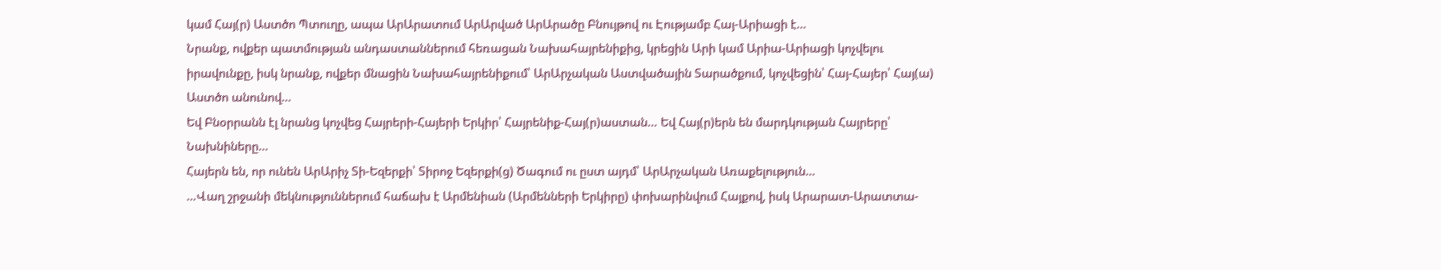կամ Հայ(ր) Աստծո Պտուղը, ապա ԱրԱրատում ԱրԱրված ԱրԱրածը Բնույթով ու Էությամբ Հայ-Արիացի է…
Նրանք, ովքեր պատմության անդաստաններում հեռացան Նախահայրենիքից, կրեցին Արի կամ Արիա-Արիացի կոչվելու իրավունքը, իսկ նրանք, ովքեր մնացին Նախահայրենիքում՝ ԱրԱրչական Աստվածային Տարածքում, կոչվեցին՝ Հայ-Հայեր՝ Հայ(ա) Աստծո անունով…
Եվ Բնօրրանն էլ նրանց կոչվեց Հայրերի-Հայերի Երկիր՝ Հայրենիք-Հայ(ր)աստան… Եվ Հայ(ր)երն են մարդկության Հայրերը՝ Նախնիները…
Հայերն են, որ ունեն ԱրԱրիչ Տի-Եզերքի՝ Տիրոջ Եզերքի(ց) Ծագում ու ըստ այդմ՝ ԱրԱրչական Առաքելություն…
…Վաղ շրջանի մեկնություններում հաճախ է Արմենիան (Արմենների Երկիրը) փոխարինվում Հայքով, իսկ Արարատ-Արատտա-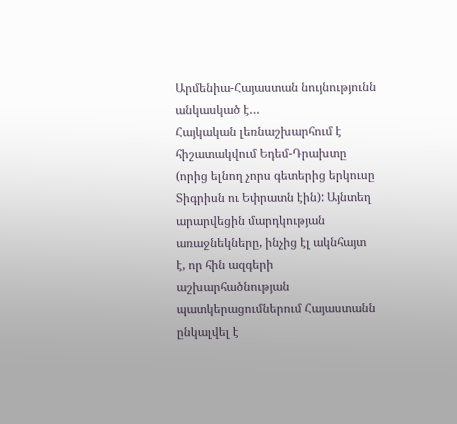Արմենիա-Հայաստան նույնությունն անկասկած է…
Հայկական լեռնաշխարհում է հիշատակվում Եդեմ-Դրախտը (որից ելնող չորս գետերից երկուսը Տիգրիսն ու Եփրատն էին): Այնտեղ արարվեցին մարդկության առաջնեկները, ինչից էլ ակնհայտ է, որ հին ազգերի աշխարհածնության պատկերացումներում Հայաստանն ընկալվել է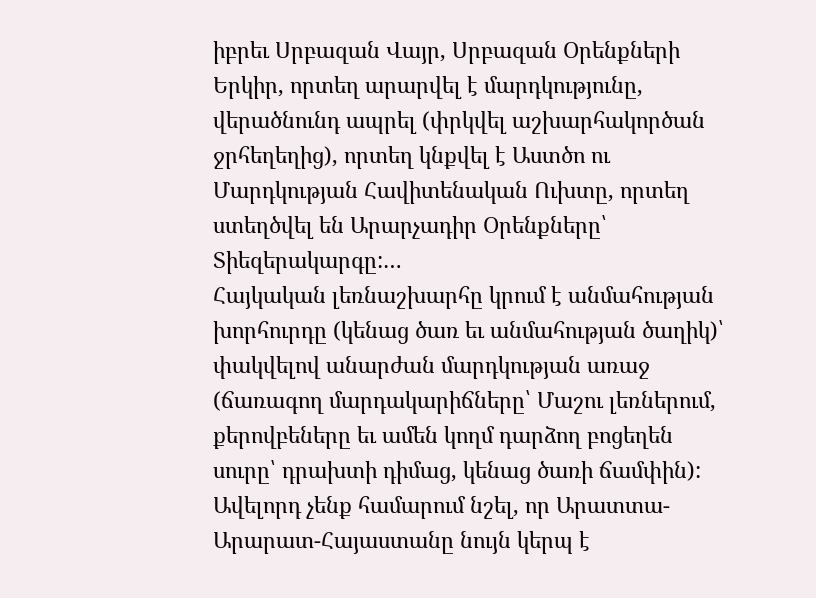իբրեւ Սրբազան Վայր, Սրբազան Օրենքների Երկիր, որտեղ արարվել է մարդկությունը, վերածնունդ ապրել (փրկվել աշխարհակործան ջրհեղեղից), որտեղ կնքվել է Աստծո ու Մարդկության Հավիտենական Ուխտը, որտեղ ստեղծվել են Արարչադիր Օրենքները՝ Տիեզերակարգը:…
Հայկական լեռնաշխարհը կրում է անմահության խորհուրդը (կենաց ծառ եւ անմահության ծաղիկ)՝ փակվելով անարժան մարդկության առաջ (ճառագող մարդակարիճները՝ Մաշու լեռներում, քերովբեները եւ ամեն կողմ դարձող բոցեղեն սուրը՝ դրախտի դիմաց, կենաց ծառի ճամփին): Ավելորդ չենք համարում նշել, որ Արատտա-Արարատ-Հայաստանը նույն կերպ է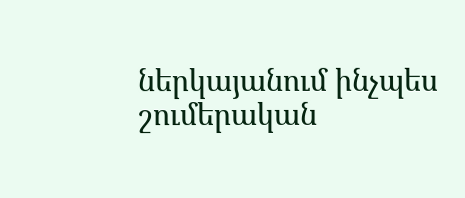ներկայանում ինչպես շումերական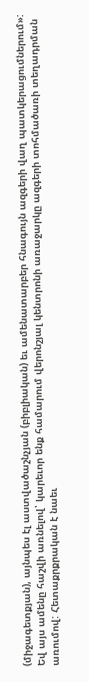(միջագետքյան), այնպես էլ աստվածաշնչյան (բիբլիական) եւ ամենատարբեր հնագույն ազգերի վաղ պատկերացումներում»:
Եվ այս ամենը հաշվի առնելով՝ կարեւոր ենք համարում վերոնշյալ կենտրոնի առաջարկը ազգերի տոհմածառի տեղադրման առումով: Հետաքրքրական է նաեւ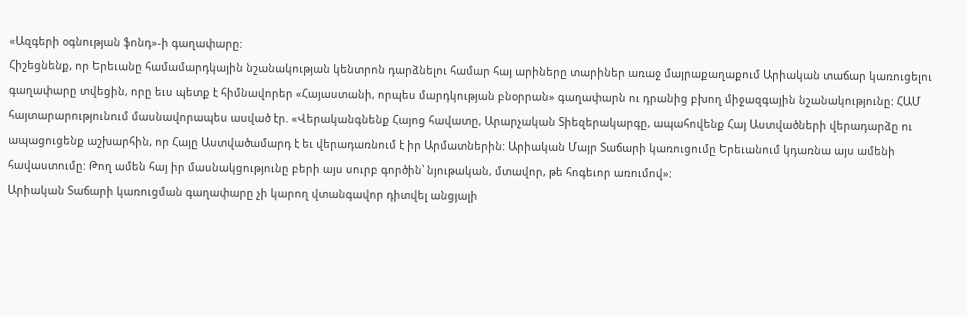«Ազգերի օգնության ֆոնդ»-ի գաղափարը:
Հիշեցնենք, որ Երեւանը համամարդկային նշանակության կենտրոն դարձնելու համար հայ արիները տարիներ առաջ մայրաքաղաքում Արիական տաճար կառուցելու գաղափարը տվեցին, որը եւս պետք է հիմնավորեր «Հայաստանի, որպես մարդկության բնօրրան» գաղափարն ու դրանից բխող միջազգային նշանակությունը: ՀԱՄ հայտարարությունում մասնավորապես ասված էր. «Վերականգնենք Հայոց հավատը, Արարչական Տիեզերակարգը, ապահովենք Հայ Աստվածների վերադարձը ու ապացուցենք աշխարհին, որ Հայը Աստվածամարդ է եւ վերադառնում է իր Արմատներին: Արիական Մայր Տաճարի կառուցումը Երեւանում կդառնա այս ամենի հավաստումը: Թող ամեն հայ իր մասնակցությունը բերի այս սուրբ գործին՝ նյութական, մտավոր, թե հոգեւոր առումով»:
Արիական Տաճարի կառուցման գաղափարը չի կարող վտանգավոր դիտվել անցյալի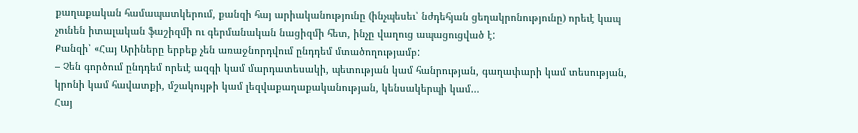քաղաքական համապատկերում, քանզի հայ արիականությունը (ինչպեսեւ՝ նժդեհյան ցեղակրոնությունը) որեւէ կապ չունեն իտալական ֆաշիզմի ու գերմանական նացիզմի հետ, ինչը վաղուց ապացուցված է:
Քանզի՝ «Հայ Արիները երբեք չեն առաջնորդվում ընդդեմ մտածողությամբ:
– Չեն գործում ընդդեմ որեւէ ազգի կամ մարդատեսակի, պետության կամ հանրության, գաղափարի կամ տեսության, կրոնի կամ հավատքի, մշակույթի կամ լեզվաքաղաքականության, կենսակերպի կամ…
Հայ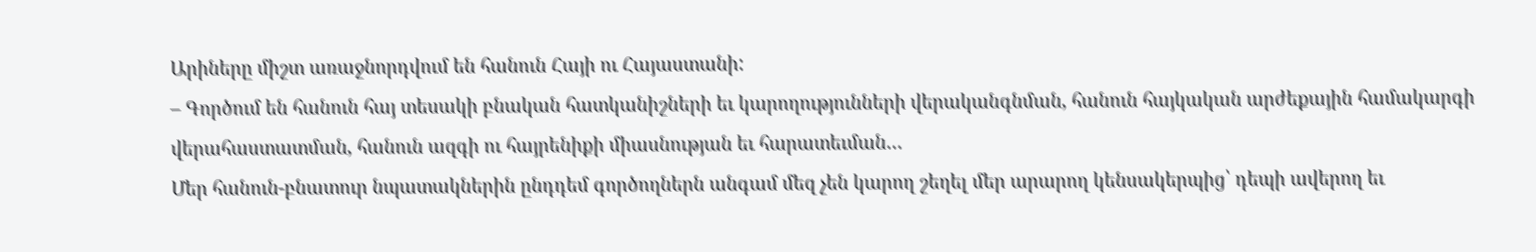Արիները միշտ առաջնորդվում են հանուն Հայի ու Հայաստանի:
– Գործում են հանուն հայ տեսակի բնական հատկանիշների եւ կարողությունների վերականգնման, հանուն հայկական արժեքային համակարգի վերահաստատման, հանուն ազգի ու հայրենիքի միասնության եւ հարատեւման…
Մեր հանուն-բնատուր նպատակներին ընդդեմ գործողներն անգամ մեզ չեն կարող շեղել մեր արարող կենսակերպից՝ դեպի ավերող եւ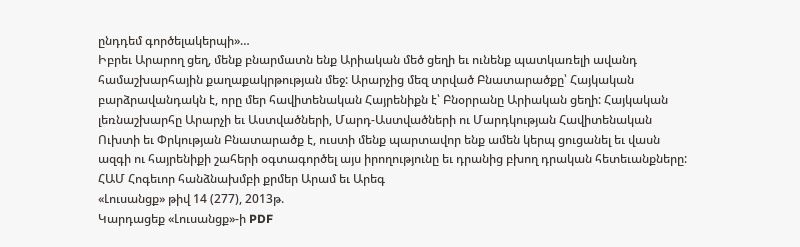ընդդեմ գործելակերպի»…
Իբրեւ Արարող ցեղ, մենք բնարմատն ենք Արիական մեծ ցեղի եւ ունենք պատկառելի ավանդ համաշխարհային քաղաքակրթության մեջ: Արարչից մեզ տրված Բնատարածքը՝ Հայկական բարձրավանդակն է, որը մեր հավիտենական Հայրենիքն է՝ Բնօրրանը Արիական ցեղի: Հայկական լեռնաշխարհը Արարչի եւ Աստվածների, Մարդ-Աստվածների ու Մարդկության Հավիտենական Ուխտի եւ Փրկության Բնատարածք է, ուստի մենք պարտավոր ենք ամեն կերպ ցուցանել եւ վասն ազգի ու հայրենիքի շահերի օգտագործել այս իրողությունը եւ դրանից բխող դրական հետեւանքները:
ՀԱՄ Հոգեւոր հանձնախմբի քրմեր Արամ եւ Արեգ
«Լուսանցք» թիվ 14 (277), 2013թ.
Կարդացեք «Լուսանցք»-ի PDF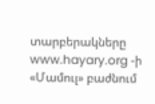տարբերակները www.hayary.org -ի «Մամուլ» բաժնում